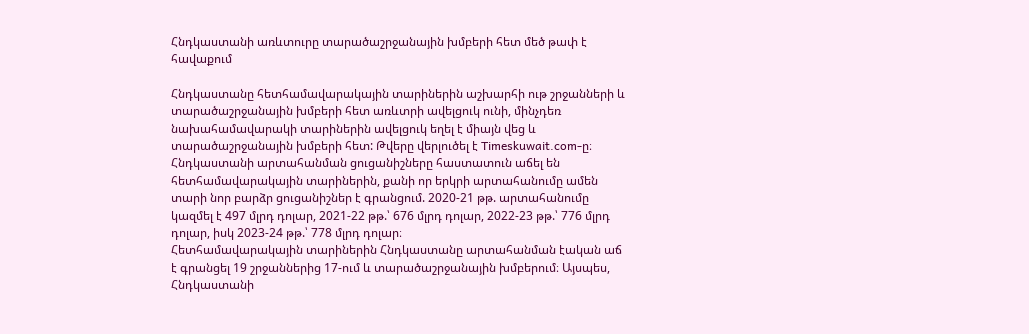Հնդկաստանի առևտուրը տարածաշրջանային խմբերի հետ մեծ թափ է հավաքում

Հնդկաստանը հետհամավարակային տարիներին աշխարհի ութ շրջանների և տարածաշրջանային խմբերի հետ առևտրի ավելցուկ ունի, մինչդեռ նախահամավարակի տարիներին ավելցուկ եղել է միայն վեց և տարածաշրջանային խմբերի հետ: Թվերը վերլուծել է Timeskuwait.com-ը։
Հնդկաստանի արտահանման ցուցանիշները հաստատուն աճել են հետհամավարակային տարիներին, քանի որ երկրի արտահանումը ամեն տարի նոր բարձր ցուցանիշներ է գրանցում. 2020-21 թթ. արտահանումը կազմել է 497 մլրդ դոլար, 2021-22 թթ.՝ 676 մլրդ դոլար, 2022-23 թթ.՝ 776 մլրդ դոլար, իսկ 2023-24 թթ.՝ 778 մլրդ դոլար։
Հետհամավարակային տարիներին Հնդկաստանը արտահանման էական աճ է գրանցել 19 շրջաններից 17-ում և տարածաշրջանային խմբերում։ Այսպես, Հնդկաստանի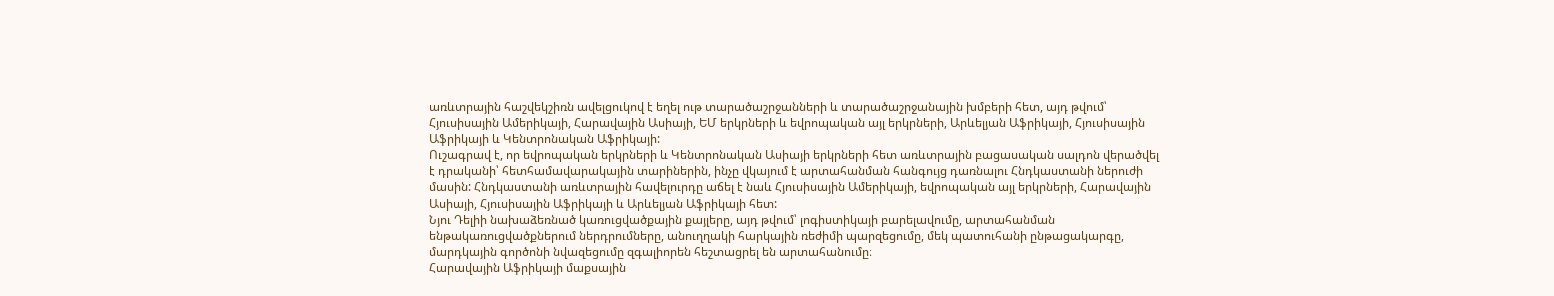առևտրային հաշվեկշիռն ավելցուկով է եղել ութ տարածաշրջանների և տարածաշրջանային խմբերի հետ, այդ թվում՝ Հյուսիսային Ամերիկայի, Հարավային Ասիայի, ԵՄ երկրների և եվրոպական այլ երկրների, Արևելյան Աֆրիկայի, Հյուսիսային Աֆրիկայի և Կենտրոնական Աֆրիկայի:
Ուշագրավ է, որ եվրոպական երկրների և Կենտրոնական Ասիայի երկրների հետ առևտրային բացասական սալդոն վերածվել է դրականի՝ հետհամավարակային տարիներին, ինչը վկայում է արտահանման հանգույց դառնալու Հնդկաստանի ներուժի մասին: Հնդկաստանի առևտրային հավելուրդը աճել է նաև Հյուսիսային Ամերիկայի, եվրոպական այլ երկրների, Հարավային Ասիայի, Հյուսիսային Աֆրիկայի և Արևելյան Աֆրիկայի հետ:
Նյու Դելիի նախաձեռնած կառուցվածքային քայլերը, այդ թվում՝ լոգիստիկայի բարելավումը, արտահանման ենթակառուցվածքներում ներդրումները, անուղղակի հարկային ռեժիմի պարզեցումը, մեկ պատուհանի ընթացակարգը, մարդկային գործոնի նվազեցումը զգալիորեն հեշտացրել են արտահանումը։
Հարավային Աֆրիկայի մաքսային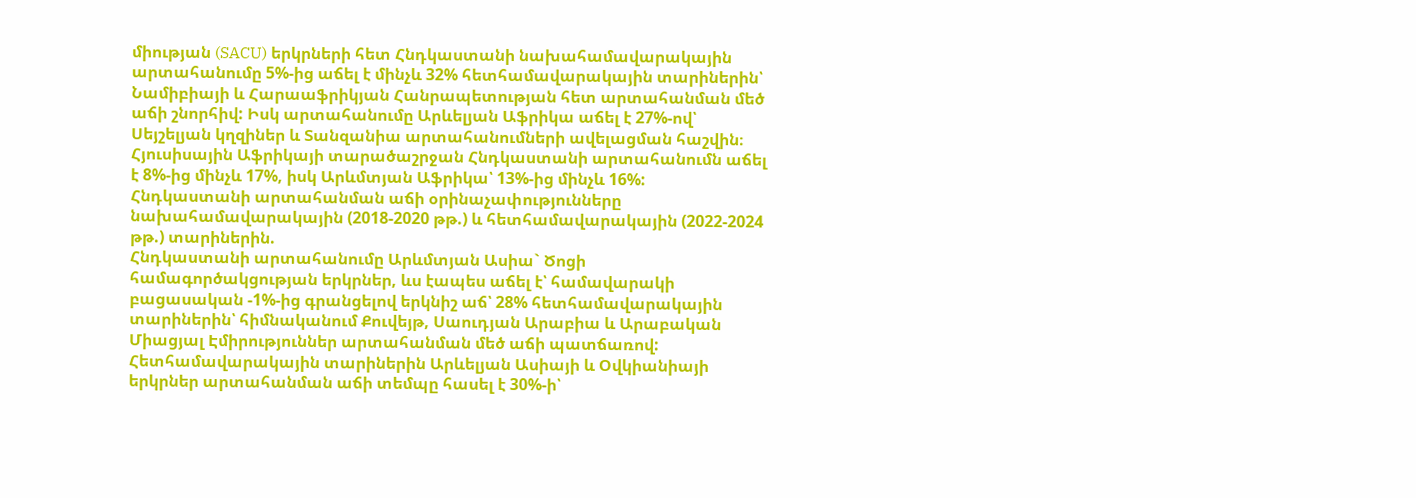միության (SACU) երկրների հետ Հնդկաստանի նախահամավարակային արտահանումը 5%-ից աճել է մինչև 32% հետհամավարակային տարիներին՝ Նամիբիայի և Հարաաֆրիկյան Հանրապետության հետ արտահանման մեծ աճի շնորհիվ: Իսկ արտահանումը Արևելյան Աֆրիկա աճել է 27%-ով՝ Սեյշելյան կղզիներ և Տանզանիա արտահանումների ավելացման հաշվին։ Հյուսիսային Աֆրիկայի տարածաշրջան Հնդկաստանի արտահանումն աճել է 8%-ից մինչև 17%, իսկ Արևմտյան Աֆրիկա՝ 13%-ից մինչև 16%:
Հնդկաստանի արտահանման աճի օրինաչափությունները նախահամավարակային (2018-2020 թթ.) և հետհամավարակային (2022-2024 թթ.) տարիներին.
Հնդկաստանի արտահանումը Արևմտյան Ասիա` Ծոցի համագործակցության երկրներ, ևս էապես աճել է՝ համավարակի բացասական -1%-ից գրանցելով երկնիշ աճ՝ 28% հետհամավարակային տարիներին՝ հիմնականում Քուվեյթ, Սաուդյան Արաբիա և Արաբական Միացյալ Էմիրություններ արտահանման մեծ աճի պատճառով: Հետհամավարակային տարիներին Արևելյան Ասիայի և Օվկիանիայի երկրներ արտահանման աճի տեմպը հասել է 30%-ի՝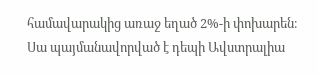համավարակից առաջ եղած 2%-ի փոխարեն։ Սա պայմանավորված է դեպի Ավստրալիա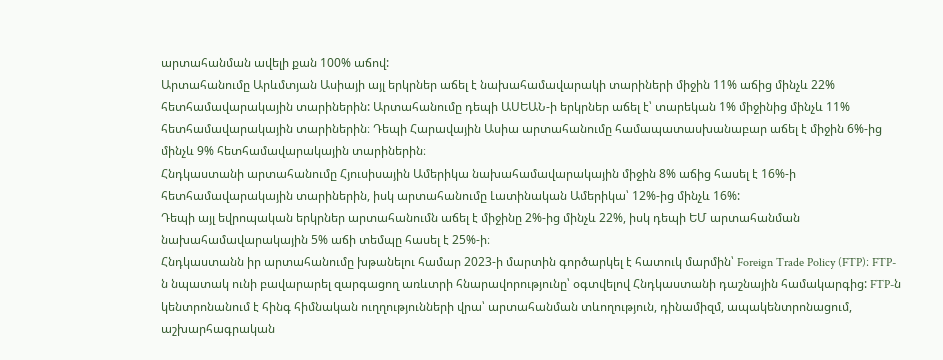արտահանման ավելի քան 100% աճով:
Արտահանումը Արևմտյան Ասիայի այլ երկրներ աճել է նախահամավարակի տարիների միջին 11% աճից մինչև 22% հետհամավարակային տարիներին: Արտահանումը դեպի ԱՍԵԱՆ-ի երկրներ աճել է՝ տարեկան 1% միջինից մինչև 11% հետհամավարակային տարիներին։ Դեպի Հարավային Ասիա արտահանումը համապատասխանաբար աճել է միջին 6%-ից մինչև 9% հետհամավարակային տարիներին։
Հնդկաստանի արտահանումը Հյուսիսային Ամերիկա նախահամավարակային միջին 8% աճից հասել է 16%-ի հետհամավարակային տարիներին, իսկ արտահանումը Լատինական Ամերիկա՝ 12%-ից մինչև 16%:
Դեպի այլ եվրոպական երկրներ արտահանումն աճել է միջինը 2%-ից մինչև 22%, իսկ դեպի ԵՄ արտահանման նախահամավարակային 5% աճի տեմպը հասել է 25%-ի։
Հնդկաստանն իր արտահանումը խթանելու համար 2023-ի մարտին գործարկել է հատուկ մարմին՝ Foreign Trade Policy (FTP)։ FTP-ն նպատակ ունի բավարարել զարգացող առևտրի հնարավորությունը՝ օգտվելով Հնդկաստանի դաշնային համակարգից: FTP-ն կենտրոնանում է հինգ հիմնական ուղղությունների վրա՝ արտահանման տևողություն, դինամիզմ, ապակենտրոնացում, աշխարհագրական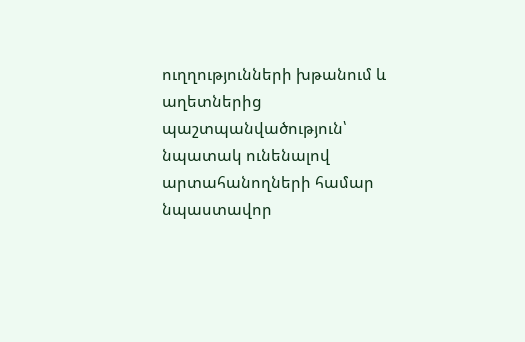ուղղությունների խթանում և աղետներից պաշտպանվածություն՝ նպատակ ունենալով արտահանողների համար նպաստավոր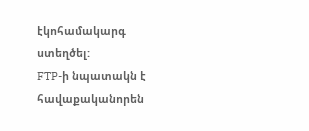էկոհամակարգ ստեղծել:
FTP-ի նպատակն է հավաքականորեն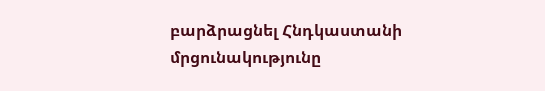բարձրացնել Հնդկաստանի մրցունակությունը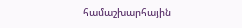համաշխարհային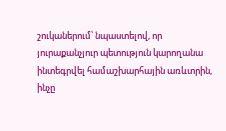շուկաներում՝ նպաստելով, որ յուրաքանչյուր պետություն կարողանա ինտեգրվել համաշխարհային առևտրին, ինչը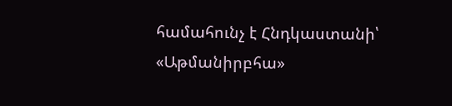համահունչ է Հնդկաստանի՝ «Աթմանիրբհա»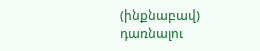(ինքնաբավ) դառնալու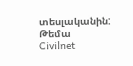տեսլականին:
Թեմա
Civilnet